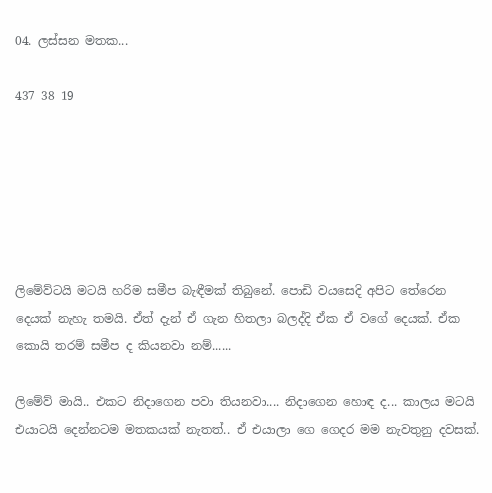04. ලස්සන මතක...

437 38 19






ලිමේව්ටයි මටයි හරිම සමීප බැඳීමක් තිබුනේ. පොඩි වයසෙදි අපිට තේරෙන දෙයක් නැහැ තමයි. ඒත් දැන් ඒ ගැන හිතලා බලද්දි ඒක ඒ වගේ දෙයක්. ඒක කොයි තරම් සමීප ද කියනවා නම්......

ලිමේව් මායි.. එකට නිදාගෙන පවා තියනවා.... නිදාගෙන හොඳ ද... කාලය මටයි එයාටයි දෙන්නටම මතකයක් නැතත්.. ඒ එයාලා ගෙ ගෙදර මම නැවතුනු දවසක්.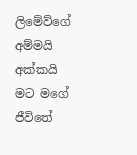ලිමේව්ගේ අම්මයි අක්කයි මට මගේ ජීවිතේ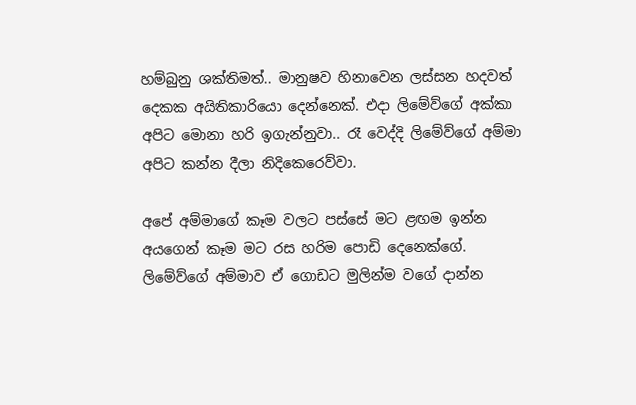හම්බුනු ශක්තිමත්.. මානුෂව හිනාවෙන ලස්සන හදවත් දෙකක අයිතිකාරියො දෙන්නෙක්. එදා ලිමේව්ගේ අක්කා අපිට මොනා හරි ඉගැන්නුවා.. රෑ වෙද්දි ලිමේව්ගේ අම්මා අපිට කන්න දීලා නිදිකෙරෙව්වා.

අපේ අම්මාගේ කෑම වලට පස්සේ මට ළඟම ඉන්න අයගෙන් කෑම මට රස හරිම පොඩි දෙනෙක්ගේ. ලිමේව්ගේ අම්මාව ඒ ගොඩට මුලින්ම වගේ දාන්න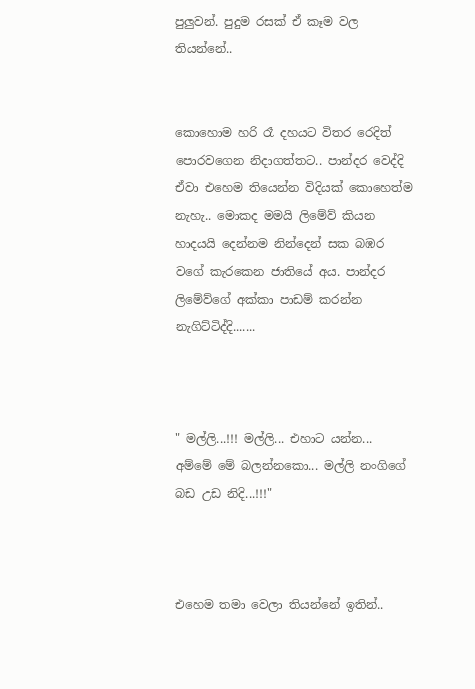පුලුවන්. පුදුම රසක් ඒ කෑම වල තියන්නේ..


කොහොම හරි රෑ දහයට විතර රෙදිත් පොරවගෙන නිදාගත්තට.. පාන්දර වෙද්දි ඒවා එහෙම තියෙන්න විදියක් කොහෙත්ම නැහැ.. මොකද මමයි ලිමේව් කියන හාදයයි දෙන්නම නින්දෙන් සක බඹර වගේ කැරකෙන ජාතියේ අය. පාන්දර ලිමේව්ගේ අක්කා පාඩම් කරන්න නැගිට්ටිද්දි.......



" මල්ලි...!!! මල්ලි... එහාට යන්න... අම්මේ මේ බලන්නකො... මල්ලි නංගිගේ බඩ උඩ නිදි...!!!"



එහෙම තමා වෙලා තියන්නේ ඉතින්..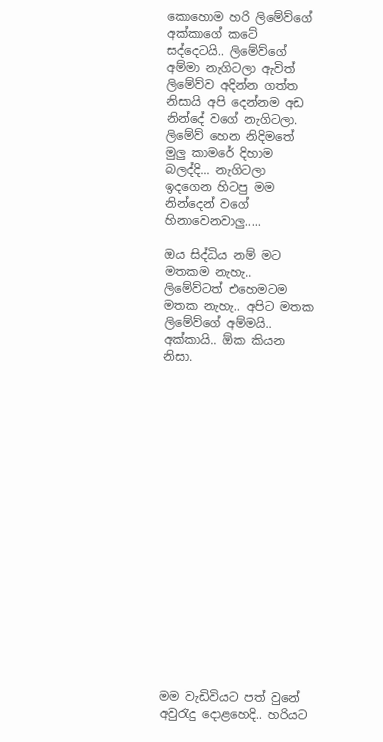කොහොම හරි ලිමේව්ගේ අක්කාගේ කටේ සද්දෙටයි.. ලිමේව්ගේ අම්මා නැගිටලා ඇවිත් ලිමේව්ව අදින්න ගත්ත නිසායි අපි දෙන්නම අඩ නින්දේ වගේ නැගිටලා. ලිමේව් හෙන නිදිමතේ මුලු කාමරේ දිහාම බලද්දි... නැගිටලා ඉදගෙන හිටපු මම නින්දෙන් වගේ හිනාවෙනවාලු.....

ඔය සිද්ධිය නම් මට මතකම නැහැ.. ලිමේව්ටත් එහෙමටම මතක නැහැ.. අපිට මතක ලිමේව්ගේ අම්මයි.. අක්කායි.. ඕක කියන නිසා.



















මම වැඩිවියට පත් වුනේ අවුරැදු දොළහෙදි.. හරියට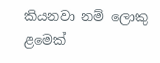කියනවා නම් ලොකු ළමෙක්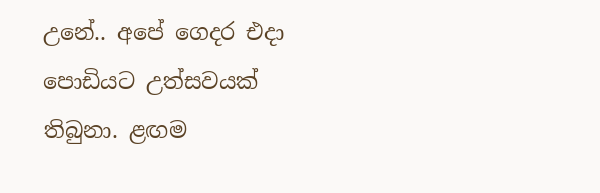උනේ.. අපේ ගෙදර එදා පොඩියට උත්සවයක් තිබුනා. ළඟම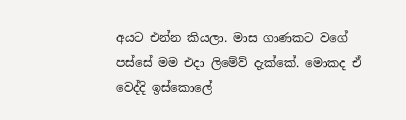අයට එන්න කියලා. මාස ගාණකට වගේ පස්සේ මම එදා ලිමේව් දැක්කේ. මොකද ඒ වෙද්දි ඉස්කොලේ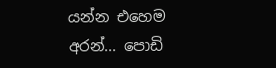යන්න එහෙම අරන්... පොඩි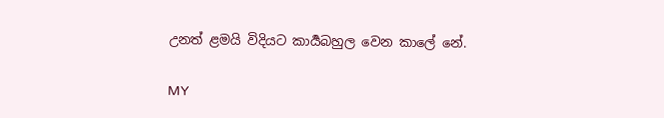උනත් ළමයි විදියට කාර්‍යබහුල වෙන කාලේ නේ.

MY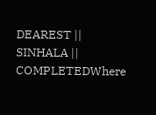DEAREST || SINHALA || COMPLETEDWhere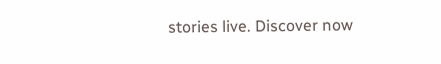stories live. Discover now